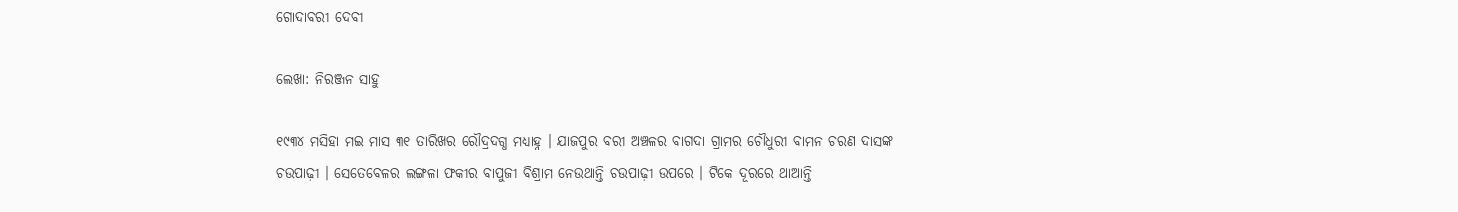ଗୋଦାବରୀ ଦେବୀ

ଲେଖା: ନିରଞ୍ଜନ ସାହୁ

୧୯୩୪ ମସିହା ମଇ ମାସ ୩୧ ତାରିଖର ରୌଦ୍ରଦଗ୍ଧ ମଧ୍ୟାହ୍ନ । ଯାଜପୁର ବରୀ ଅଞ୍ଚଳର ବାଗଦା ଗ୍ରାମର ଚୌଧୁରୀ ବାମନ ଚରଣ ଦାସଙ୍କ ଚଉପାଢ଼ୀ । ସେତେବେଳର ଲଙ୍ଗଳା ଫକୀର ବାପୁଜୀ ବିଶ୍ରାମ ନେଉଥାନ୍ତି ଚଉପାଢ଼ୀ ଉପରେ । ଟିକେ ଦୂରରେ ଥାଆନ୍ତି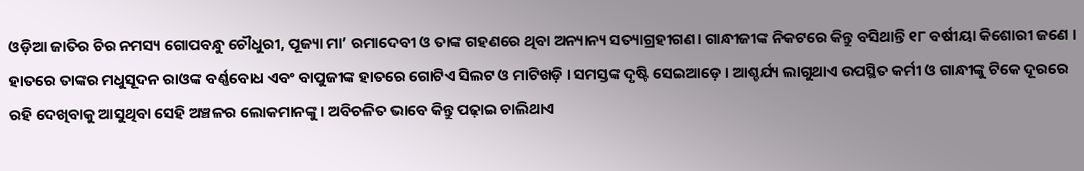ଓଡ଼ିଆ ଜାତିର ଚିର ନମସ୍ୟ ଗୋପବନ୍ଧୁ ଚୌଧୁରୀ, ପୂଜ୍ୟା ମା’ ରମାଦେବୀ ଓ ତାଙ୍କ ଗହଣରେ ଥିବା ଅନ୍ୟାନ୍ୟ ସତ୍ୟାଗ୍ରହୀଗଣ। ଗାନ୍ଧୀଜୀଙ୍କ ନିକଟରେ କିନ୍ତୁ ବସିଥାନ୍ତି ୧୮ ବର୍ଷୀୟା କିଶୋରୀ ଜଣେ । ହାତରେ ତାଙ୍କର ମଧୁସୂଦନ ରାଓଙ୍କ ବର୍ଣ୍ଣବୋଧ ଏବଂ ବାପୁଜୀଙ୍କ ହାତରେ ଗୋଟିଏ ସିଲଟ ଓ ମାଟିଖଡ଼ି । ସମସ୍ତଙ୍କ ଦୃଷ୍ଟି ସେଇଆଡ଼େ । ଆଶ୍ଚର୍ଯ୍ୟ ଲାଗୁଥାଏ ଉପସ୍ଥିତ କର୍ମୀ ଓ ଗାନ୍ଧୀଙ୍କୁ ଟିକେ ଦୂରରେ ରହି ଦେଖିବାକୁ ଆସୁଥିବା ସେହି ଅଞ୍ଚଳର ଲୋକମାନଙ୍କୁ । ଅବିଚଳିତ ଭାବେ କିନ୍ତୁ ପଢ଼ାଇ ଚାଲିଥାଏ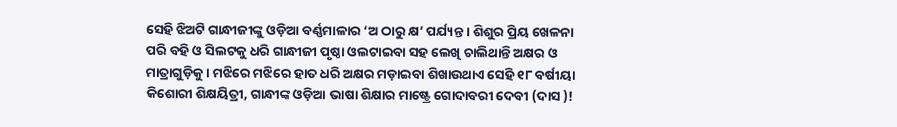ସେହି ଝିଅଟି ଗାନ୍ଧୀଜୀଙ୍କୁ ଓଡ଼ିଆ ବର୍ଣ୍ଣମାଳାର ‘ଅ ଠାରୁ କ୍ଷ’ ପର୍ଯ୍ୟନ୍ତ । ଶିଶୁର ପ୍ରିୟ ଖେଳନା ପରି ବହି ଓ ସିଲଟକୁ ଧରି ଗାନ୍ଧୀଜୀ ପୃଷ୍ଠା ଓଲଟାଇବା ସହ ଲେଖି ଚାଲିଥାନ୍ତି ଅକ୍ଷର ଓ ମାତ୍ରାଗୁଡ଼ିକୁ । ମଝିରେ ମଝିରେ ହାତ ଧରି ଅକ୍ଷର ମଡ଼ାଇବା ଶିଖାଉଥାଏ ସେହି ୧୮ ବର୍ଷୀୟା କିଶୋରୀ ଶିକ୍ଷୟିତ୍ରୀ, ଗାନ୍ଧୀଙ୍କ ଓଡ଼ିଆ ଭାଷା ଶିକ୍ଷାର ମାଷ୍ଟ୍ରେ ଗୋଦାବରୀ ଦେବୀ (ଦାସ )!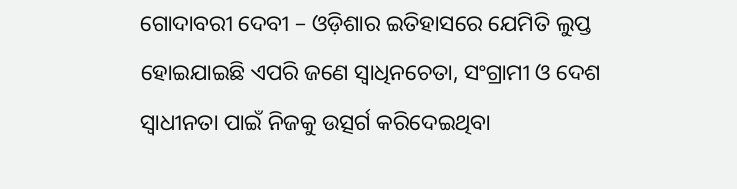ଗୋଦାବରୀ ଦେବୀ – ଓଡ଼ିଶାର ଇତିହାସରେ ଯେମିତି ଲୁପ୍ତ ହୋଇଯାଇଛି ଏପରି ଜଣେ ସ୍ଵାଧିନଚେତା, ସଂଗ୍ରାମୀ ଓ ଦେଶ ସ୍ଵାଧୀନତା ପାଇଁ ନିଜକୁ ଉତ୍ସର୍ଗ କରିଦେଇଥିବା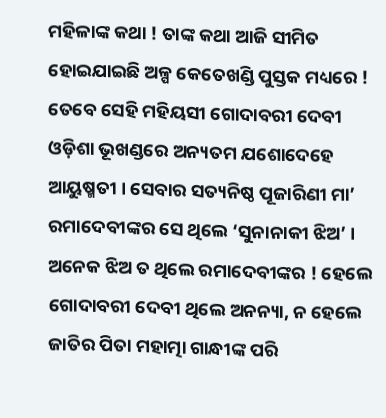ମହିଳାଙ୍କ କଥା ! ତାଙ୍କ କଥା ଆଜି ସୀମିତ ହୋଇଯାଇଛି ଅଳ୍ପ କେତେଖଣ୍ଡି ପୁସ୍ତକ ମଧ୍ୟରେ ! ତେବେ ସେହି ମହିୟସୀ ଗୋଦାବରୀ ଦେବୀ ଓଡ଼ିଶା ଭୂଖଣ୍ଡରେ ଅନ୍ୟତମ ଯଶୋଦେହେ ଆୟୁଷ୍ମତୀ । ସେବାର ସତ୍ୟନିଷ୍ଠ ପୂଜାରିଣୀ ମା’ ରମାଦେବୀଙ୍କର ସେ ଥିଲେ ‘ସୁନାନାକୀ ଝିଅ’ । ଅନେକ ଝିଅ ତ ଥିଲେ ରମାଦେବୀଙ୍କର ! ହେଲେ ଗୋଦାବରୀ ଦେବୀ ଥିଲେ ଅନନ୍ୟା, ନ ହେଲେ ଜାତିର ପିତା ମହାତ୍ମା ଗାନ୍ଧୀଙ୍କ ପରି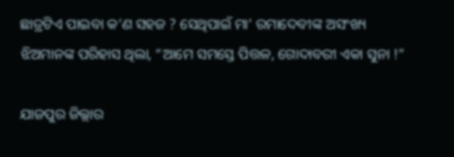ଛାତ୍ରଟିଏ ପାଇବା କ’ଣ ସହଜ ? ସେଥିପାଇଁ ମା’ ରମାଦେବୀଙ୍କ ଅସଂଖ୍ୟ ଝିଅମାନଙ୍କ ପରିହାସ ଥିଲା, “ଆମେ ସମସ୍ତେ ପିତ୍ତଳ, ଗୋଦାବରୀ ଏକା ସୁନା !”

ଯାଜପୁର ଜିଲ୍ଲାର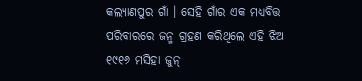କଲ୍ୟାଣପୁର ଗାଁ । ସେହି ଗାଁର ଏକ ମଧ୍ୟବିତ୍ତ ପରିବାରରେ ଜନ୍ମ ଗ୍ରହଣ କରିଥିଲେ ଏହି ଝିଅ ୧୯୧୬ ମସିହା ଜୁନ୍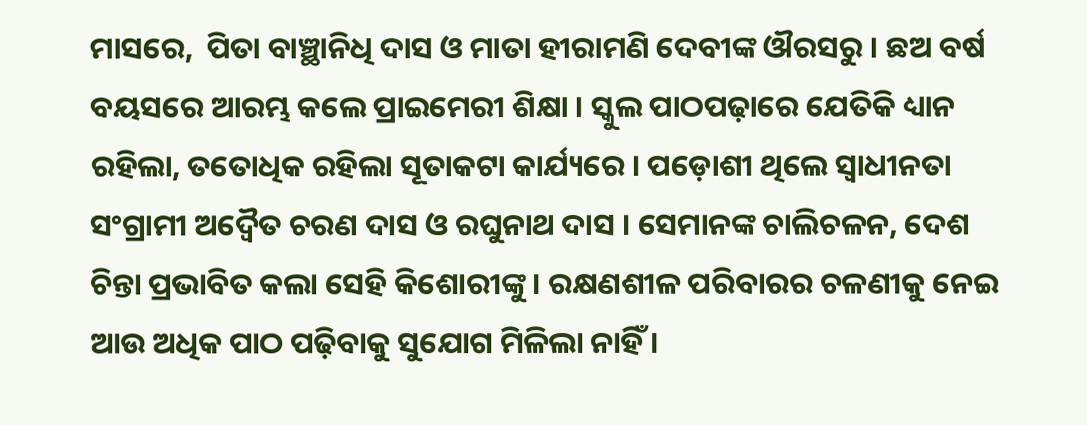ମାସରେ,  ପିତା ବାଞ୍ଛାନିଧି ଦାସ ଓ ମାତା ହୀରାମଣି ଦେବୀଙ୍କ ଔରସରୁ । ଛଅ ବର୍ଷ ବୟସରେ ଆରମ୍ଭ କଲେ ପ୍ରାଇମେରୀ ଶିକ୍ଷା । ସ୍କୁଲ ପାଠପଢ଼ାରେ ଯେତିକି ଧ୍ୟାନ ରହିଲା, ତତୋଧିକ ରହିଲା ସୂତାକଟା କାର୍ଯ୍ୟରେ । ପଡ଼ୋଶୀ ଥିଲେ ସ୍ଵାଧୀନତା ସଂଗ୍ରାମୀ ଅଦ୍ଵୈତ ଚରଣ ଦାସ ଓ ରଘୁନାଥ ଦାସ । ସେମାନଙ୍କ ଚାଲିଚଳନ, ଦେଶ ଚିନ୍ତା ପ୍ରଭାବିତ କଲା ସେହି କିଶୋରୀଙ୍କୁ । ରକ୍ଷଣଶୀଳ ପରିବାରର ଚଳଣୀକୁ ନେଇ ଆଉ ଅଧିକ ପାଠ ପଢ଼ିବାକୁ ସୁଯୋଗ ମିଳିଲା ନାହିଁ ।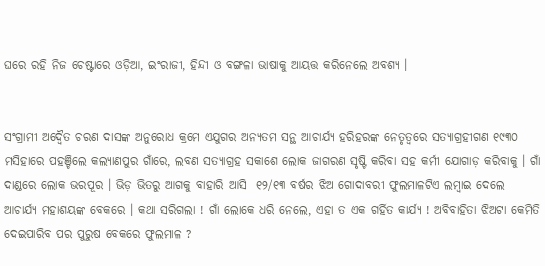ଘରେ ରହି ନିଜ ଚେଷ୍ଟାରେ ଓଡ଼ିଆ, ଇଂରାଜୀ, ହିନ୍ଦୀ ଓ ବଙ୍ଗଳା ଭାଷାକୁ ଆୟତ୍ତ କରିନେଲେ ଅବଶ୍ୟ ।


ସଂଗ୍ରାମୀ ଅଦ୍ଵୈତ ଚରଣ ଦାସଙ୍କ ଅନୁରୋଧ କ୍ରମେ ଏଯୁଗର ଅନ୍ୟତମ ସନ୍ଥ ଆଚାର୍ଯ୍ୟ ହରିହରଙ୍କ ନେତୃତ୍ୱରେ ସତ୍ୟାଗ୍ରହୀଗଣ ୧୯୩୦ ମସିହାରେ ପହଞ୍ଚିଲେ କଲ୍ୟାଣପୁର ଗାଁରେ, ଲବଣ ସତ୍ୟାଗ୍ରହ ସକାଶେ ଲୋକ ଜାଗରଣ ସୃଷ୍ଟି କରିବା ସହ କର୍ମୀ ଯୋଗାଡ଼ କରିବାକୁ । ଗାଁ ଦାଣ୍ଡରେ ଲୋକ ଭରପୂର । ଭିଡ଼ ଭିତରୁ ଆଗକୁ ବାହାରି ଆସି  ୧୨/୧୩ ବର୍ଷର ଝିଅ ଗୋଦାବରୀ ଫୁଲମାଳଟିଏ ଲମ୍ବାଇ ଦେଲେ ଆଚାର୍ଯ୍ୟ ମହାଶୟଙ୍କ ବେକରେ । କଥା ସରିଗଲା ! ଗାଁ ଲୋକେ ଧରି ନେଲେ, ଏହା ତ ଏକ ଗର୍ହିତ କାର୍ଯ୍ୟ ! ଅବିବାହିତା ଝିଅଟା କେମିତି ଦେଇପାରିବ ପର ପୁରୁଷ ବେକରେ ଫୁଲମାଳ ?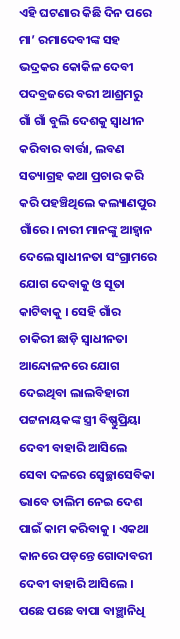ଏହି ଘଟଣାର କିଛି ଦିନ ପରେ ମା’ ରମାଦେବୀଙ୍କ ସହ ଭଦ୍ରକର କୋକିଳ ଦେବୀ ପଦବ୍ରଜରେ ବରୀ ଆଶ୍ରମରୁ ଗାଁ ଗାଁ ବୁଲି ଦେଶକୁ ସ୍ବାଧୀନ କରିବାର ବାର୍ତ୍ତା, ଲବଣ ସତ୍ୟାଗ୍ରହ କଥା ପ୍ରଚାର କରି କରି ପହଞ୍ଚିଥିଲେ କଲ୍ୟାଣପୁର ଗାଁରେ। ନାରୀ ମାନଙ୍କୁ ଆହ୍ଵାନ ଦେଲେ ସ୍ଵାଧୀନତା ସଂଗ୍ରାମରେ ଯୋଗ ଦେବାକୁ ଓ ସୂତା କାଟିବାକୁ । ସେହି ଗାଁର ଚାକିରୀ ଛାଡ଼ି ସ୍ବାଧୀନତା ଆନ୍ଦୋଳନରେ ଯୋଗ ଦେଇଥିବା ଲାଲବିହାରୀ ପଟ୍ଟନାୟକଙ୍କ ସ୍ତ୍ରୀ ବିଷ୍ଣୁପ୍ରିୟା ଦେବୀ ବାହାରି ଆସିଲେ ସେବା ଦଳରେ ସ୍ଵେଚ୍ଛାସେବିକା ଭାବେ ତାଲିମ ନେଇ ଦେଶ ପାଇଁ କାମ କରିବାକୁ । ଏକଥା କାନରେ ପଡ଼ନ୍ତେ ଗୋଦାବରୀ ଦେବୀ ବାହାରି ଆସିଲେ । ପଛେ ପଛେ ବାପା ବାଞ୍ଛାନିଧି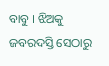ବାବୁ । ଝିଅକୁ ଜବରଦସ୍ତି ସେଠାରୁ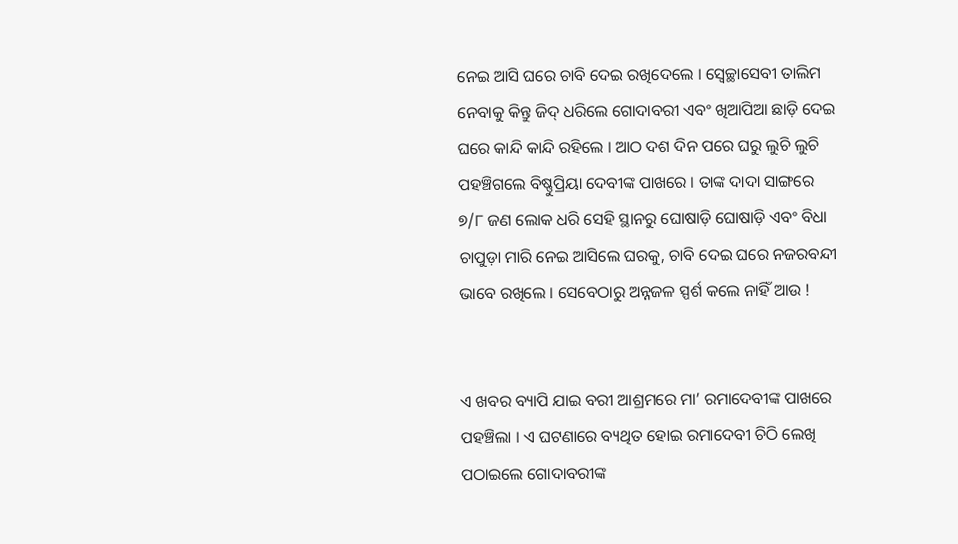ନେଇ ଆସି ଘରେ ଚାବି ଦେଇ ରଖିଦେଲେ । ସ୍ଵେଚ୍ଛାସେବୀ ତାଲିମ ନେବାକୁ କିନ୍ତୁ ଜିଦ୍ ଧରିଲେ ଗୋଦାବରୀ ଏବଂ ଖିଆପିଆ ଛାଡ଼ି ଦେଇ ଘରେ କାନ୍ଦି କାନ୍ଦି ରହିଲେ । ଆଠ ଦଶ ଦିନ ପରେ ଘରୁ ଲୁଚି ଲୁଚି ପହଞ୍ଚିଗଲେ ବିଷ୍ଣୁପ୍ରିୟା ଦେବୀଙ୍କ ପାଖରେ । ତାଙ୍କ ଦାଦା ସାଙ୍ଗରେ ୭/୮ ଜଣ ଲୋକ ଧରି ସେହି ସ୍ଥାନରୁ ଘୋଷାଡ଼ି ଘୋଷାଡ଼ି ଏବଂ ବିଧା ଚାପୁଡ଼ା ମାରି ନେଇ ଆସିଲେ ଘରକୁ, ଚାବି ଦେଇ ଘରେ ନଜରବନ୍ଦୀ ଭାବେ ରଖିଲେ । ସେବେଠାରୁ ଅନ୍ନଜଳ ସ୍ପର୍ଶ କଲେ ନାହିଁ ଆଉ !


ଏ ଖବର ବ୍ୟାପି ଯାଇ ବରୀ ଆଶ୍ରମରେ ମା’ ରମାଦେବୀଙ୍କ ପାଖରେ ପହଞ୍ଚିଲା । ଏ ଘଟଣାରେ ବ୍ୟଥିତ ହୋଇ ରମାଦେବୀ ଚିଠି ଲେଖି ପଠାଇଲେ ଗୋଦାବରୀଙ୍କ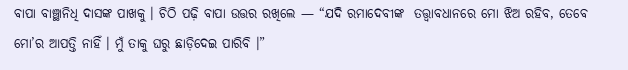ବାପା ବାଞ୍ଛାନିଧି ଦାସଙ୍କ ପାଖକୁ । ଚିଠି ପଢ଼ି ବାପା ଉତ୍ତର ରଖିଲେ — “ଯଦି ରମାଦେବୀଙ୍କ  ତତ୍ତ୍ଵାବଧାନରେ ମୋ ଝିଅ ରହିବ, ତେବେ ମୋ’ର ଆପତ୍ତି ନାହିଁ । ମୁଁ ତାକୁ ଘରୁ ଛାଡ଼ିଦେଇ ପାରିବି ।”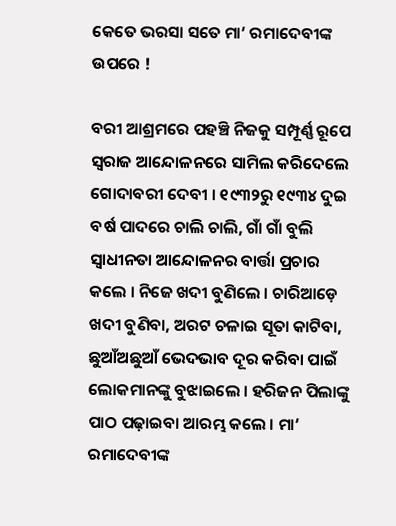କେତେ ଭରସା ସତେ ମା’ ରମାଦେବୀଙ୍କ ଉପରେ !

ବରୀ ଆଶ୍ରମରେ ପହଞ୍ଚି ନିଜକୁ ସମ୍ପୂର୍ଣ୍ଣ ରୂପେ ସ୍ଵରାଜ ଆନ୍ଦୋଳନରେ ସାମିଲ କରିଦେଲେ ଗୋଦାବରୀ ଦେବୀ । ୧୯୩୨ରୁ ୧୯୩୪ ଦୁଇ ବର୍ଷ ପାଦରେ ଚାଲି ଚାଲି, ଗାଁ ଗାଁ ବୁଲି ସ୍ଵାଧୀନତା ଆନ୍ଦୋଳନର ବାର୍ତ୍ତା ପ୍ରଚାର କଲେ । ନିଜେ ଖଦୀ ବୁଣିଲେ । ଚାରିଆଡ଼େ ଖଦୀ ବୁଣିବା, ଅରଟ ଚଳାଇ ସୂତା କାଟିବା, ଛୁଆଁଅଛୁଆଁ ଭେଦଭାବ ଦୂର କରିବା ପାଇଁ ଲୋକମାନଙ୍କୁ ବୁଝାଇଲେ । ହରିଜନ ପିଲାଙ୍କୁ ପାଠ ପଢ଼ାଇବା ଆରମ୍ଭ କଲେ । ମା’ ରମାଦେବୀଙ୍କ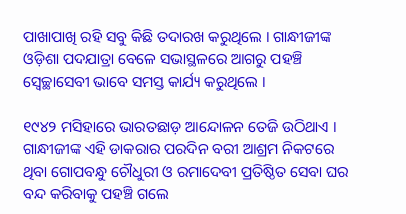ପାଖାପାଖି ରହି ସବୁ କିଛି ତଦାରଖ କରୁଥିଲେ । ଗାନ୍ଧୀଜୀଙ୍କ ଓଡ଼ିଶା ପଦଯାତ୍ରା ବେଳେ ସଭାସ୍ଥଳରେ ଆଗରୁ ପହଞ୍ଚି ସ୍ଵେଚ୍ଛାସେବୀ ଭାବେ ସମସ୍ତ କାର୍ଯ୍ୟ କରୁଥିଲେ ।

୧୯୪୨ ମସିହାରେ ଭାରତଛାଡ଼ ଆନ୍ଦୋଳନ ତେଜି ଉଠିଥାଏ । ଗାନ୍ଧୀଜୀଙ୍କ ଏହି ଡାକରାର ପରଦିନ ବରୀ ଆଶ୍ରମ ନିକଟରେ ଥିବା ଗୋପବନ୍ଧୁ ଚୌଧୁରୀ ଓ ରମାଦେବୀ ପ୍ରତିଷ୍ଠିତ ସେବା ଘର ବନ୍ଦ କରିବାକୁ ପହଞ୍ଚି ଗଲେ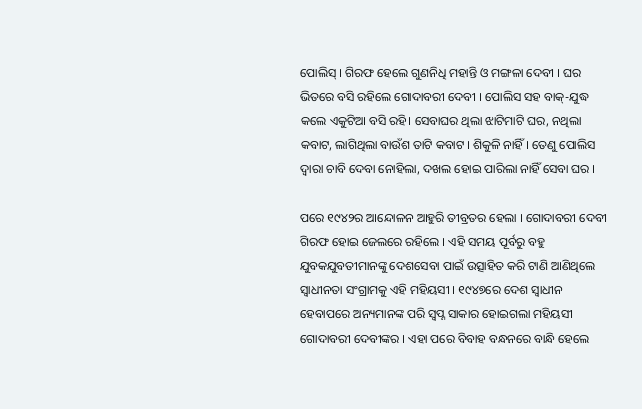ପୋଲିସ୍ । ଗିରଫ ହେଲେ ଗୁଣନିଧି ମହାନ୍ତି ଓ ମଙ୍ଗଳା ଦେବୀ । ଘର ଭିତରେ ବସି ରହିଲେ ଗୋଦାବରୀ ଦେବୀ । ପୋଲିସ ସହ ବାକ୍-ଯୁଦ୍ଧ କଲେ ଏକୁଟିଆ ବସି ରହି। ସେବାଘର ଥିଲା ଝାଟିମାଟି ଘର, ନଥିଲା କବାଟ, ଲାଗିଥିଲା ବାଉଁଶ ତାଟି କବାଟ । ଶିକୁଳି ନାହିଁ । ତେଣୁ ପୋଲିସ ଦ୍ବାରା ଚାବି ଦେବା ନୋହିଲା, ଦଖଲ ହୋଇ ପାରିଲା ନାହିଁ ସେବା ଘର ।

ପରେ ୧୯୪୨ର ଆନ୍ଦୋଳନ ଆହୁରି ତୀବ୍ରତର ହେଲା । ଗୋଦାବରୀ ଦେବୀ ଗିରଫ ହୋଇ ଜେଲରେ ରହିଲେ । ଏହି ସମୟ ପୂର୍ବରୁ ବହୁ ଯୁବକଯୁବତୀମାନଙ୍କୁ ଦେଶସେବା ପାଇଁ ଉତ୍ସାହିତ କରି ଟାଣି ଆଣିଥିଲେ ସ୍ଵାଧୀନତା ସଂଗ୍ରାମକୁ ଏହି ମହିୟସୀ । ୧୯୪୭ରେ ଦେଶ ସ୍ଵାଧୀନ ହେବାପରେ ଅନ୍ୟମାନଙ୍କ ପରି ସ୍ଵପ୍ନ ସାକାର ହୋଇଗଲା ମହିୟସୀ ଗୋଦାବରୀ ଦେବୀଙ୍କର । ଏହା ପରେ ବିବାହ ବନ୍ଧନରେ ବାନ୍ଧି ହେଲେ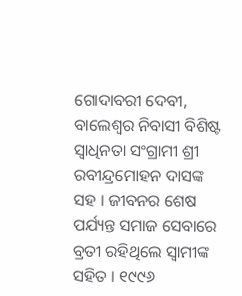ଗୋଦାବରୀ ଦେବୀ, ବାଲେଶ୍ଵର ନିବାସୀ ବିଶିଷ୍ଟ ସ୍ବାଧିନତା ସଂଗ୍ରାମୀ ଶ୍ରୀ ରବୀନ୍ଦ୍ରମୋହନ ଦାସଙ୍କ ସହ । ଜୀବନର ଶେଷ ପର୍ଯ୍ୟନ୍ତ ସମାଜ ସେବାରେ ବ୍ରତୀ ରହିଥିଲେ ସ୍ଵାମୀଙ୍କ ସହିତ । ୧୯୯୬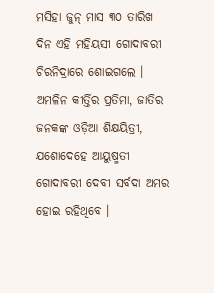ମସିହା ଜୁନ୍ ମାସ ୩୦ ତାରିଖ ଦିନ ଏହି ମହିୟସୀ ଗୋଦାବରୀ ଚିରନିଦ୍ରାରେ ଶୋଇଗଲେ । ଅମଳିନ କୀର୍ତ୍ତିର ପ୍ରତିମା, ଜାତିର ଜନକଙ୍କ ଓଡ଼ିଆ ଶିକ୍ଷୟିତ୍ରୀ, ଯଶୋଦେହେ ଆୟୁଷ୍ମତୀ ଗୋଦାବରୀ ଦେବୀ ସର୍ବଦା ଅମର ହୋଇ ରହିଥିବେ ।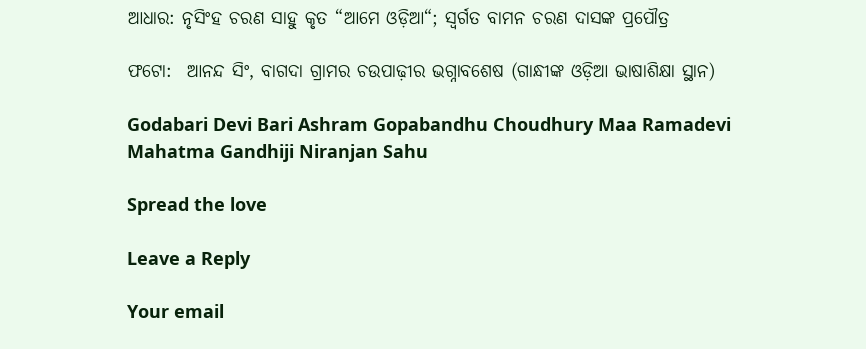ଆଧାର: ନୃସିଂହ ଚରଣ ସାହୁ କୃତ “ଆମେ ଓଡ଼ିଆ“; ସ୍ଵର୍ଗତ ବାମନ ଚରଣ ଦାସଙ୍କ ପ୍ରପୌତ୍ର

ଫଟୋ:  ଆନନ୍ଦ ସିଂ, ବାଗଦା ଗ୍ରାମର ଚଉପାଢ଼ୀର ଭଗ୍ନାବଶେଷ (ଗାନ୍ଧୀଙ୍କ ଓଡ଼ିଆ ଭାଷାଶିକ୍ଷା ସ୍ଥାନ)

Godabari Devi Bari Ashram Gopabandhu Choudhury Maa Ramadevi Mahatma Gandhiji Niranjan Sahu

Spread the love

Leave a Reply

Your email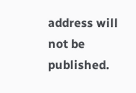address will not be published.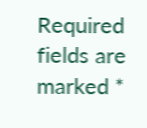Required fields are marked *